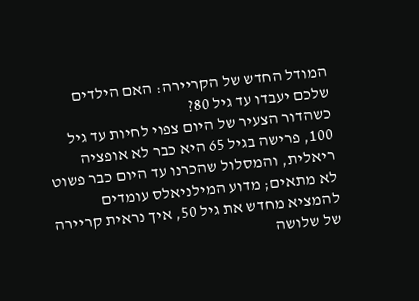המודל החדש של הקריירה: האם הילדים שלכם יעבדו עד גיל 80?
כשהדור הצעיר של היום צפוי לחיות עד גיל 100, פרישה בגיל 65 היא כבר לא אופציה ריאלית, והמסלול שהכרנו עד היום כבר פשוט לא מתאים; מדוע המילניאלס עומדים להמציא מחדש את גיל 50, איך נראית קריירה של שלושה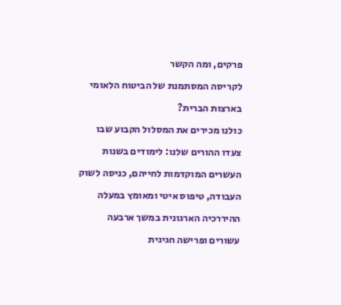פרקים, ומה הקשר
לקריסה המסתמנת של הביטוח הלאומי בארצות הברית?
כולנו מכירים את המסלול הקבוע שבו צעדו ההורים שלנו: לימודים בשנות העשרים המוקדמות לחייהם, כניסה לשוק העבודה, טיפוס איטי ומאומץ במעלה ההיררכיה הארגונית במשך ארבעה עשורים ופרישה חגיגית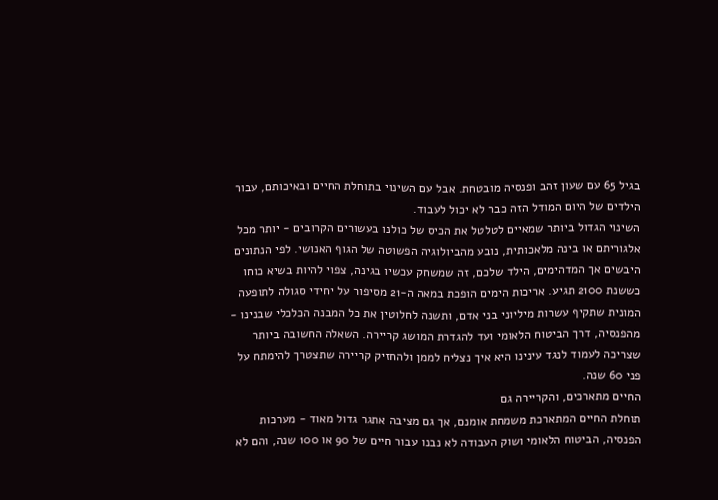בגיל 65 עם שעון זהב ופנסיה מובטחת. אבל עם השינוי בתוחלת החיים ובאיכותם, עבור הילדים של היום המודל הזה כבר לא יכול לעבוד.
השינוי הגדול ביותר שמאיים לטלטל את הכיס של כולנו בעשורים הקרובים - יותר מכל אלגוריתם או בינה מלאכותית, נובע מהביולוגיה הפשוטה של הגוף האנושי. לפי הנתונים היבשים אך המדהימים, הילד שלכם, זה שמשחק עכשיו בגינה, צפוי להיות בשיא כוחו כששנת 2100 תגיע. אריכות הימים הופכת במאה ה-21 מסיפור על יחידי סגולה לתופעה המונית שתקיף עשרות מיליוני בני אדם, ותשנה לחלוטין את כל המבנה הכלכלי שבנינו - מהפנסיה, דרך הביטוח הלאומי ועד להגדרת המושג קריירה. השאלה החשובה ביותר שצריכה לעמוד לנגד עינינו היא איך נצליח לממן ולהחזיק קריירה שתצטרך להימתח על פני 60 שנה.
החיים מתארכים, והקריירה גם
תוחלת החיים המתארכת משמחת אומנם, אך גם מציבה אתגר גדול מאוד - מערכות הפנסיה, הביטוח הלאומי ושוק העבודה לא נבנו עבור חיים של 90 או 100 שנה, והם לא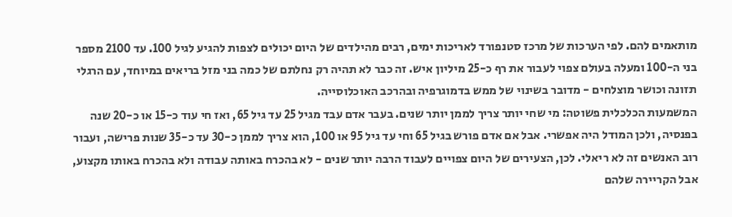מותאמים להם. לפי הערכות של מרכז סטנפורד לאריכות ימים, רבים מהילדים של היום יכולים לצפות להגיע לגיל 100. עד 2100 מספר בני ה-100 ומעלה בעולם צפוי לעבור את רף כ-25 מיליון איש. זה כבר לא תהיה רק נחלתם של כמה בני מזל בריאים במיוחד, עם הרגלי תזונה וכושר מוצלחים - מדובר בשינוי של ממש בדמוגרפיה ובהרכב האוכלוסייה.
המשמעות הכלכלית פשוטה: מי שחי יותר צריך לממן יותר שנים. בעבר אדם עבד מגיל 25 עד גיל 65, ואז חי עוד כ-15 או כ-20 שנה בפנסיה, ולכן המודל היה אפשרי. אבל אם אדם פורש בגיל 65 וחי עד גיל 95 או 100, הוא צריך לממן כ-30 עד כ-35 שנות פרישה, ועבור רוב האנשים זה לא ריאלי. לכן, הצעירים של היום צפויים לעבוד הרבה יותר שנים - לא בהכרח באותה עבודה ולא בהכרח באותו מקצוע, אבל הקריירה שלהם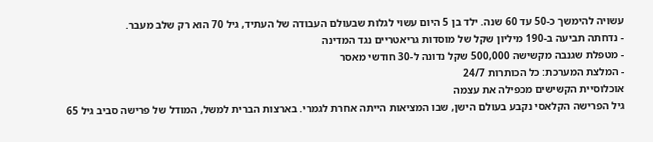עשויה להימשך כ-50 עד 60 שנה. ילד בן 5 היום עשוי לגלות שבעולם העבודה של העתיד, גיל 70 הוא רק שלב מעבר.
- נדחתה תביעה ב-190 מיליון שקל של מוסדות גריאטריים נגד המדינה
- מטפלת שגנבה מקשישה 500,000 שקל נדונה ל-30 חודשי מאסר
- המלצת המערכת: כל הכותרות 24/7
אוכלוסיית הקשישים מכפילה את עצמה
גיל הפרישה הקלאסי נקבע בעולם הישן, שבו המציאות הייתה אחרת לגמרי. בארצות הברית למשל, המודל של פרישה סביב גיל 65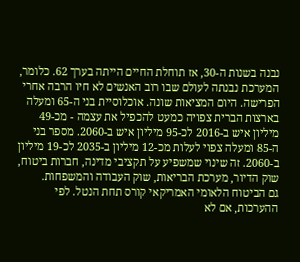נבנה בשנות ה-30, אז תוחלת החיים הייתה בערך 62. כלומר, המערכת נבנתה לעולם שבו רוב האנשים לא חיו הרבה אחרי הפרישה. היום המציאות שונה. אוכלוסיית בני ה-65 ומעלה בארצות הברית צפויה כמעט להכפיל את עצמה - מכ-49 מיליון איש ב-2016 לכ-95 מיליון איש ב-2060. מספר בני ה-85 ומעלה צפוי לעלות מכ-12 מיליון ב-2035 לכ-19 מיליון ב-2060. זה שינוי שמשפיע על תקציבי מדינה, חברות ביטוח, שוק הדיור, מערכת הבריאות, שוק העבודה והמשפחות.
גם הביטוח הלאומי האמריקאי קורס תחת הנטל. לפי ההערכות, אם לא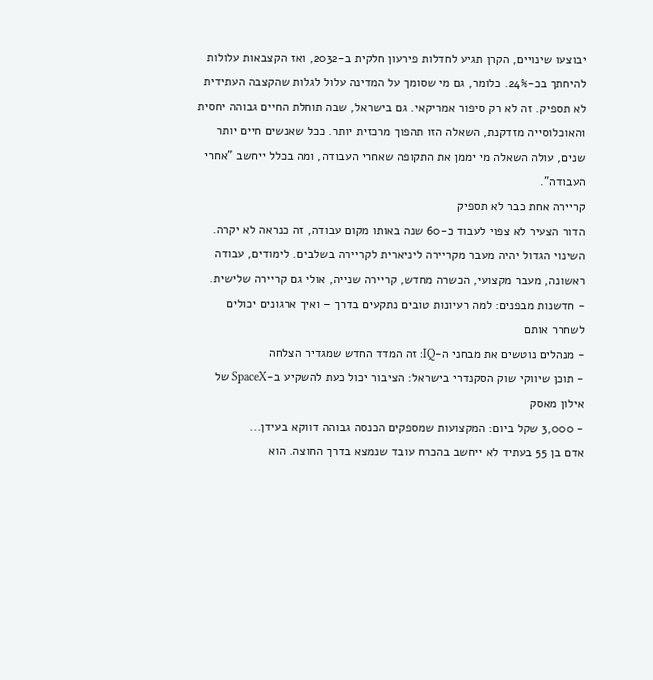יבוצעו שינויים, הקרן תגיע לחדלות פירעון חלקית ב-2032, ואז הקצבאות עלולות להיחתך בכ-24%. כלומר, גם מי שסומך על המדינה עלול לגלות שהקצבה העתידית לא תספיק. זה לא רק סיפור אמריקאי. גם בישראל, שבה תוחלת החיים גבוהה יחסית והאוכלוסייה מזדקנת, השאלה הזו תהפוך מרכזית יותר. ככל שאנשים חיים יותר שנים, עולה השאלה מי יממן את התקופה שאחרי העבודה, ומה בכלל ייחשב "אחרי העבודה".
קריירה אחת כבר לא תספיק
הדור הצעיר לא צפוי לעבוד כ-60 שנה באותו מקום עבודה, זה כנראה לא יקרה. השינוי הגדול יהיה מעבר מקריירה ליניארית לקריירה בשלבים. לימודים, עבודה ראשונה, מעבר מקצועי, הכשרה מחדש, קריירה שנייה, אולי גם קריירה שלישית.
- חדשנות מבפנים: למה רעיונות טובים נתקעים בדרך – ואיך ארגונים יכולים לשחרר אותם
- מנהלים נוטשים את מבחני ה-IQ: זה המדד החדש שמגדיר הצלחה
- תוכן שיווקי שוק הסקנדרי בישראל: הציבור יכול כעת להשקיע ב-SpaceX של אילון מאסק
- 3,000 שקל ביום: המקצועות שמספקים הכנסה גבוהה דווקא בעידן...
אדם בן 55 בעתיד לא ייחשב בהכרח עובד שנמצא בדרך החוצה. הוא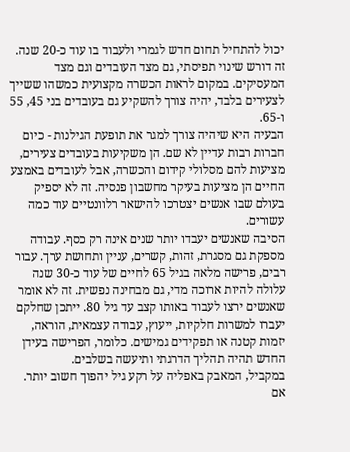יכול להתחיל תחום חדש לגמרי ולעבוד בו עוד כ-20 שנה. זה דורש שינוי תפיסתי, גם מצד העובדים וגם מצד המעסיקים. במקום לראות הכשרה מקצועית כמשהו ששייך לצעירים בלבד, יהיה צורך להשקיע גם בעובדים בני 45, 55 ו-65.
הבעיה היא שיהיה צורך למגר את תופעת הגילנות - כיום חברות רבות עדיין לא שם. הן משקיעות בעובדים צעירים, מציעות להם מסלולי קידום והכשרה, אבל לעובדים באמצע החיים הן מציעות בעיקר מחשבון פנסיה. זה לא יספיק בעולם שבו אנשים יצטרכו להישאר רלוונטיים עוד כמה עשורים.
הסיבה שאנשים יעבדו יותר שנים אינה רק כסף. עבודה מספקת גם מסגרת, זהות, קשרים, עניין ותחושת ערך. עבור רבים, פרישה מלאה בגיל 65 לחיים של עוד כ-30 שנה עלולה להיות ארוכה מדי, גם מבחינה נפשית. זה לא אומר שאנשים ירצו לעבוד באותו קצב עד גיל 80. ייתכן שחלקם יעברו למשרות חלקיות, ייעוץ, עבודה עצמאית, הוראה, יזמות קטנה או תפקידים גמישים. כלומר, הפרישה בעידן החדש תהיה תהליך הדרגתי ותיעשה בשלבים.
במקביל, המאבק באפליה על רקע גיל יהפוך חשוב יותר. אם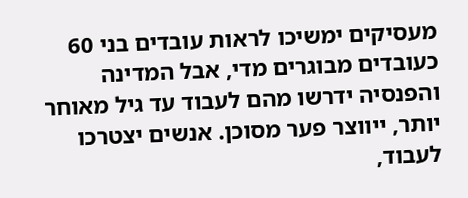מעסיקים ימשיכו לראות עובדים בני 60 כעובדים מבוגרים מדי, אבל המדינה והפנסיה ידרשו מהם לעבוד עד גיל מאוחר יותר, ייווצר פער מסוכן. אנשים יצטרכו לעבוד,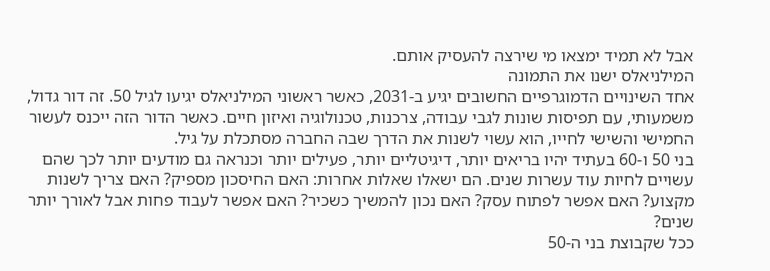אבל לא תמיד ימצאו מי שירצה להעסיק אותם.
המילניאלס ישנו את התמונה
אחד השינויים הדמוגרפיים החשובים יגיע ב-2031, כאשר ראשוני המילניאלס יגיעו לגיל 50. זה דור גדול, משמעותי, עם תפיסות שונות לגבי עבודה, צרכנות, טכנולוגיה ואיזון חיים. כאשר הדור הזה ייכנס לעשור החמישי והשישי לחייו, הוא עשוי לשנות את הדרך שבה החברה מסתכלת על גיל.
בני 50 ו-60 בעתיד יהיו בריאים יותר, דיגיטליים יותר, פעילים יותר וכנראה גם מודעים יותר לכך שהם עשויים לחיות עוד עשרות שנים. הם ישאלו שאלות אחרות: האם החיסכון מספיק? האם צריך לשנות מקצוע? האם אפשר לפתוח עסק? האם נכון להמשיך כשכיר? האם אפשר לעבוד פחות אבל לאורך יותר שנים?
ככל שקבוצת בני ה-50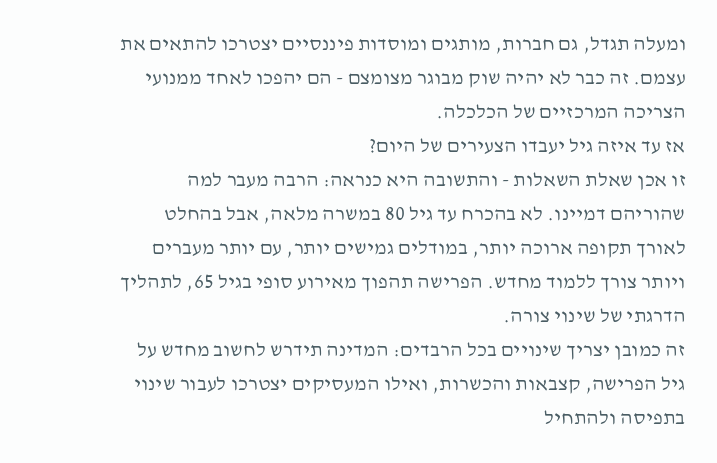ומעלה תגדל, גם חברות, מותגים ומוסדות פיננסיים יצטרכו להתאים את עצמם. זה כבר לא יהיה שוק מבוגר מצומצם - הם יהפכו לאחד ממנועי הצריכה המרכזיים של הכלכלה.
אז עד איזה גיל יעבדו הצעירים של היום?
זו אכן שאלת השאלות - והתשובה היא כנראה: הרבה מעבר למה שהוריהם דמיינו. לא בהכרח עד גיל 80 במשרה מלאה, אבל בהחלט לאורך תקופה ארוכה יותר, במודלים גמישים יותר, עם יותר מעברים ויותר צורך ללמוד מחדש. הפרישה תהפוך מאירוע סופי בגיל 65, לתהליך הדרגתי של שינוי צורה.
זה כמובן יצריך שינויים בכל הרבדים: המדינה תידרש לחשוב מחדש על גיל הפרישה, קצבאות והכשרות, ואילו המעסיקים יצטרכו לעבור שינוי בתפיסה ולהתחיל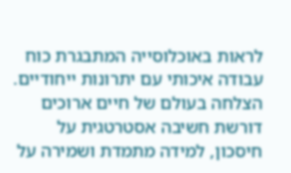לראות באוכלוסייה המתבגרת כוח עבודה איכותי עם יתרונות ייחודיים. הצלחה בעולם של חיים ארוכים דורשת חשיבה אסטרטגית על חיסכון, למידה מתמדת ושמירה על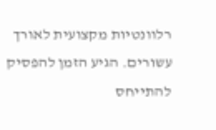רלוונטיות מקצועית לאורך עשורים. הגיע הזמן להפסיק להתייחס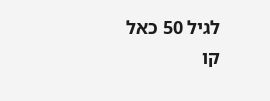לגיל 50 כאל קו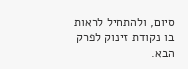סיום, ולהתחיל לראות בו נקודת זינוק לפרק הבא.